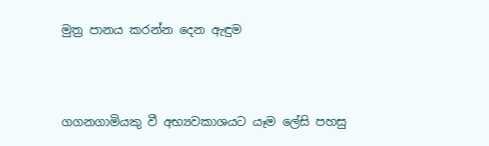මුත්‍ර පානය කරන්න දෙන ඇඳුම



ගගනගාමියකු වී අභ්‍යවකාශයට යෑම ලේසි පහසු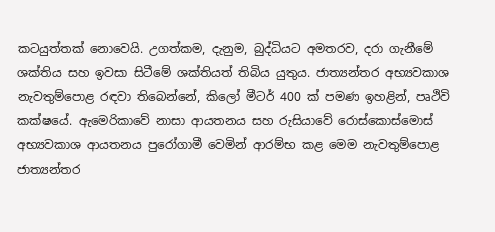කටයුත්තක් නොවෙයි. උගත්කම, දැනුම, බුද්ධියට අමතරව, දරා ගැනීමේ ශක්තිය සහ ඉවසා සිටීමේ ශක්තියත් තිබිය යුතුය. ජාත්‍යන්තර අභ්‍යවකාශ නැවතුම්පොළ රඳවා තිබෙන්නේ, කිලෝ මීටර් 400 ක් පමණ ඉහළින්, පෘථිවි කක්ෂයේ. ඇමෙරිකාවේ නාසා ආයතනය සහ රුසියාවේ රොස්කොස්මොස් අභ්‍යවකාශ ආයතනය පුරෝගාමී වෙමින් ආරම්භ කළ මෙම නැවතුම්පොළ ජාත්‍යන්තර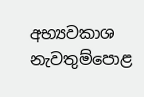අභ්‍යවකාශ නැවතුම්පොළ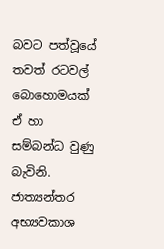බවට පත්වූයේ තවත් රටවල් බොහොමයක් ඒ හා සම්බන්ධ වුණු බැවිනි. ජාත්‍යන්තර අභ්‍යවකාශ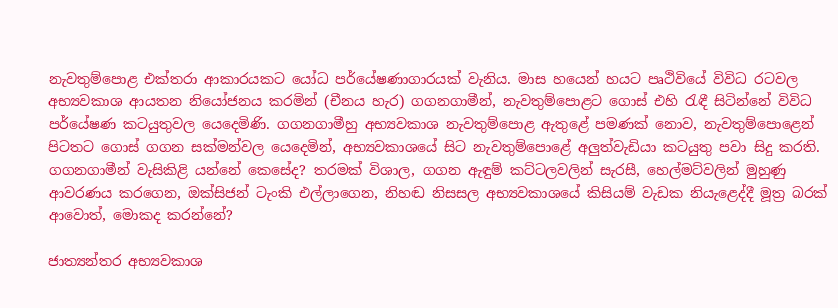නැවතුම්පොළ එක්තරා ආකාරයකට යෝධ පර්යේෂණාගාරයක් වැනිය. මාස හයෙන් හයට පෘථිවියේ විවිධ රටවල අභ්‍යවකාශ ආයතන නියෝජනය කරමින් (චීනය හැර) ගගනගාමීන්, නැවතුම්පොළට ගොස් එහි රැඳී සිටින්නේ විවිධ පර්යේෂණ කටයුතුවල යෙදෙමිණි. ගගනගාමීහු අභ්‍යවකාශ නැවතුම්පොළ ඇතුළේ පමණක් නොව, නැවතුම්පොළෙන් පිටතට ගොස් ගගන සක්මන්වල යෙදෙමින්, අභ්‍යවකාශයේ සිට නැවතුම්පොළේ අලුත්වැඩියා කටයුතු පවා සිදු කරති. ගගනගාමීන් වැසිකිළි යන්නේ කෙසේද? තරමක් විශාල, ගගන ඇඳුම් කට්ටලවලින් සැරසී, හෙල්මට්වලින් මුහුණු ආවරණය කරගෙන, ඔක්සිජන් ටැංකි එල්ලාගෙන, නිහඬ නිසසල අභ්‍යවකාශයේ කිසියම් වැඩක නියැළෙද්දී මූත්‍ර බරක් ආවොත්, මොකද කරන්නේ?

ජාත්‍යන්තර අභ්‍යවකාශ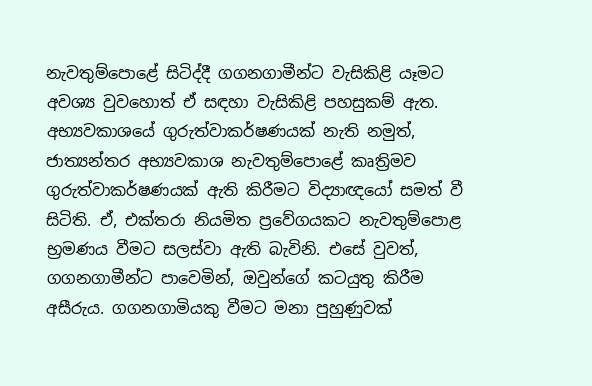නැවතුම්පොළේ සිටිද්දී ගගනගාමීන්ට වැසිකිළි යෑමට අවශ්‍ය වුවහොත් ඒ සඳහා වැසිකිළි පහසුකම් ඇත. අභ්‍යවකාශයේ ගුරුත්වාකර්ෂණයක් නැති නමුත්, ජාත්‍යන්තර අභ්‍යවකාශ නැවතුම්පොළේ කෘත්‍රිමව ගුරුත්වාකර්ෂණයක් ඇති කිරීමට විද්‍යාඥයෝ සමත් වී සිටිති. ඒ, එක්තරා නියමිත ප්‍රවේගයකට නැවතුම්පොළ භ්‍රමණය වීමට සලස්වා ඇති බැවිනි. එසේ වුවත්, ගගනගාමීන්ට පාවෙමින්, ඔවුන්ගේ කටයුතු කිරීම අසීරුය. ගගනගාමියකු වීමට මනා පුහුණුවක්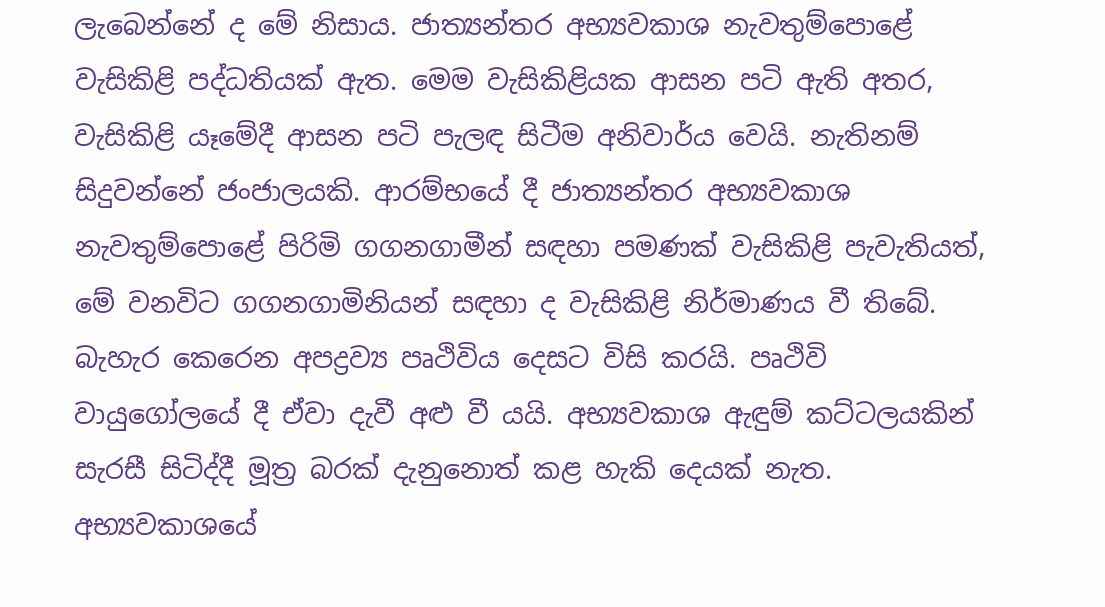ලැබෙන්නේ ද මේ නිසාය. ජාත්‍යන්තර අභ්‍යවකාශ නැවතුම්පොළේ වැසිකිළි පද්ධතියක් ඇත. මෙම වැසිකිළියක ආසන පටි ඇති අතර, වැසිකිළි යෑමේදී ආසන පටි පැලඳ සිටීම අනිවාර්ය වෙයි. නැතිනම් සිදුවන්නේ ජංජාලයකි. ආරම්භයේ දී ජාත්‍යන්තර අභ්‍යවකාශ නැවතුම්පොළේ පිරිමි ගගනගාමීන් සඳහා පමණක් වැසිකිළි පැවැතියත්, මේ වනවිට ගගනගාමිනියන් සඳහා ද වැසිකිළි නිර්මාණය වී තිබේ. බැහැර කෙරෙන අපද්‍රව්‍ය පෘථිවිය දෙසට විසි කරයි. පෘථිවි වායුගෝලයේ දී ඒවා දැවී අළු වී යයි. අභ්‍යවකාශ ඇඳුම් කට්ටලයකින් සැරසී සිටිද්දී මූත්‍ර බරක් දැනුනොත් කළ හැකි දෙයක් නැත. අභ්‍යවකාශයේ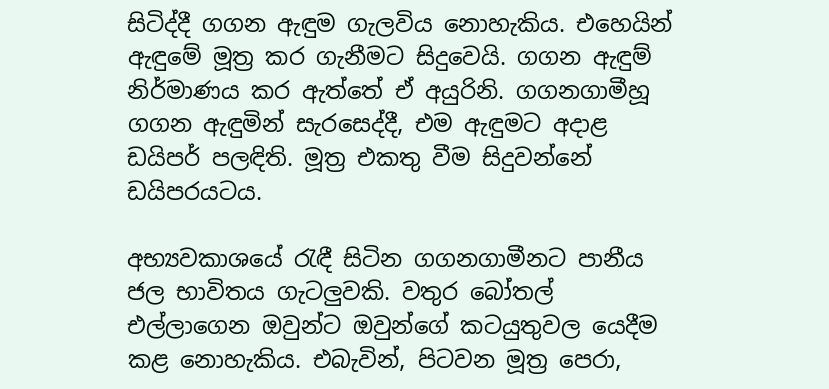සිටිද්දී ගගන ඇඳුම ගැලවිය නොහැකිය. එහෙයින් ඇඳුමේ මූත්‍ර කර ගැනීමට සිදුවෙයි. ගගන ඇඳුම් නිර්මාණය කර ඇත්තේ ඒ අයුරිනි. ගගනගාමීහූ ගගන ඇඳුමින් සැරසෙද්දී, එම ඇඳුමට අදාළ ඩයිපර් පලඳිති. මූත්‍ර එකතු වීම සිදුවන්නේ ඩයිපරයටය.

අභ්‍යවකාශයේ රැඳී සිටින ගගනගාමීනට පානීය ජල භාවිතය ගැටලුවකි. වතුර බෝතල් එල්ලාගෙන ඔවුන්ට ඔවුන්ගේ කටයුතුවල යෙදීම කළ නොහැකිය. එබැවින්, පිටවන මූත්‍ර පෙරා,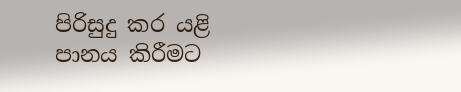පිරිසුදු කර යළි පානය කිරීමට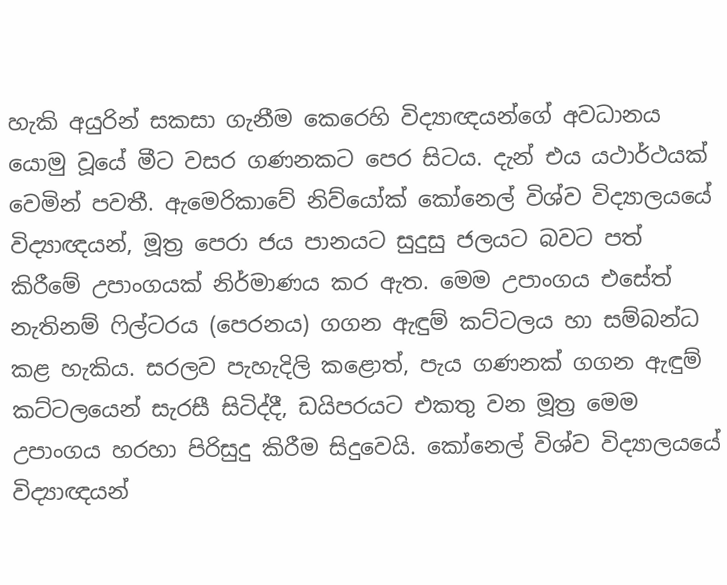හැකි අයුරින් සකසා ගැනීම කෙරෙහි විද්‍යාඥයන්ගේ අවධානය යොමු වූයේ මීට වසර ගණනකට පෙර සිටය. දැන් එය යථාර්ථයක් වෙමින් පවතී. ඇමෙරිකාවේ නිව්යෝක් කෝනෙල් විශ්ව විද්‍යාලයයේ විද්‍යාඥයන්, මූත්‍ර පෙරා ජය පානයට සුදුසු ජලයට බවට පත් කිරීමේ උපාංගයක් නිර්මාණය කර ඇත. මෙම උපාංගය එසේත් නැතිනම් ෆිල්ටරය (පෙරනය) ගගන ඇඳුම් කට්ටලය හා සම්බන්ධ කළ හැකිය. සරලව පැහැදිලි කළොත්, පැය ගණනක් ගගන ඇඳුම් කට්ටලයෙන් සැරසී සිටිද්දී, ඩයිපරයට එකතු වන මූත්‍ර මෙම උපාංගය හරහා පිරිසුදු කිරීම සිදුවෙයි. කෝනෙල් විශ්ව විද්‍යාලයයේ විද්‍යාඥයන්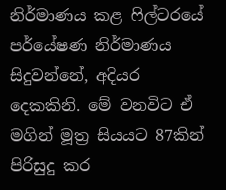නිර්මාණය කළ ෆිල්ටරයේ පර්යේෂණ නිර්මාණය සිදුවන්නේ, අදියර දෙකකිනි. මේ වනවිට ඒ මගින් මූත්‍ර සියයට 87කින් පිරිසුදු කර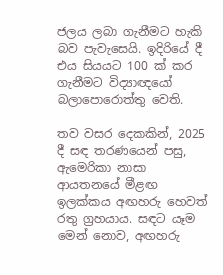ජලය ලබා ගැනීමට හැකි බව පැවැසෙයි. ඉදිරියේ දී එය සියයට 100 ක් කර ගැනීමට විද්‍යාඥයෝ බලාපොරොත්තු වෙති.

තව වසර දෙකකින්, 2025 දී සඳ තරණයෙන් පසු, ඇමෙරිකා නාසා ආයතනයේ මීළඟ ඉලක්කය අඟහරු හෙවත් රතු ග්‍රහයාය. සඳට යෑම මෙන් නොව, අඟහරු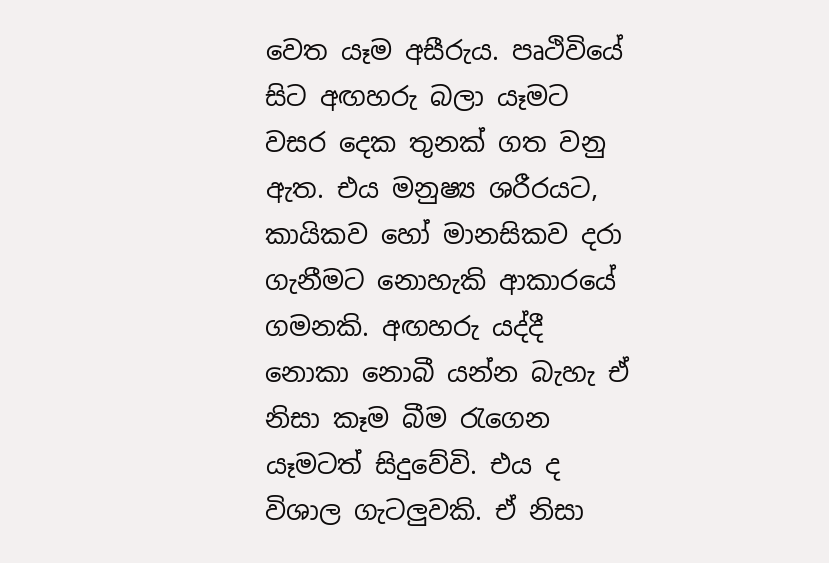වෙත යෑම අසීරුය. පෘථිවියේ සිට අඟහරු බලා යෑමට වසර දෙක තුනක් ගත වනු ඇත. එය මනුෂ්‍ය ශරීරයට, කායිකව හෝ මානසිකව දරා ගැනීමට නොහැකි ආකාරයේ ගමනකි. අඟහරු යද්දී නොකා නොබී යන්න බැහැ ඒ නිසා කෑම බීම රැගෙන යෑමටත් සිදුවේවි. එය ද විශාල ගැටලුවකි. ඒ නිසා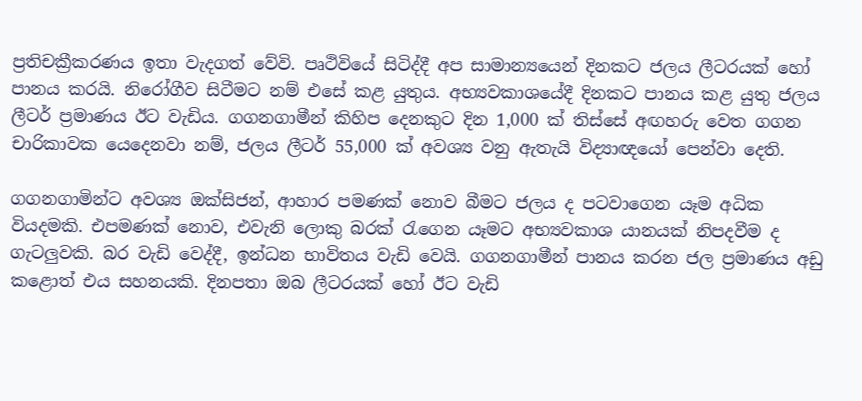ප්‍රතිචක්‍රීකරණය ඉතා වැදගත් වේවි. පෘථිවියේ සිටිද්දී අප සාමාන්‍යයෙන් දිනකට ජලය ලීටරයක් හෝ පානය කරයි. නිරෝගීව සිටීමට නම් එසේ කළ යුතුය. අභ්‍යවකාශයේදී දිනකට පානය කළ යුතු ජලය ලීටර් ප්‍රමාණය ඊට වැඩිය. ගගනගාමීන් කිහිප දෙනකුට දින 1,000 ක් තිස්සේ අඟහරු වෙත ගගන චාරිකාවක යෙදෙනවා නම්, ජලය ලීටර් 55,000 ක් අවශ්‍ය වනු ඇතැයි විද්‍යාඥයෝ පෙන්වා දෙති.

ගගනගාමින්ට අවශ්‍ය ඔක්සිජන්, ආහාර පමණක් නොව බීමට ජලය ද පටවාගෙන යෑම අධික වියදමකි. එපමණක් නොව, එවැනි ලොකු බරක් රැගෙන යෑමට අභ්‍යවකාශ යානයක් නිපදවීම ද ගැටලුවකි. බර වැඩි වෙද්දී, ඉන්ධන භාවිතය වැඩි වෙයි. ගගනගාමීන් පානය කරන ජල ප්‍රමාණය අඩු කළොත් එය සහනයකි. දිනපතා ඔබ ලීටරයක් හෝ ඊට වැඩි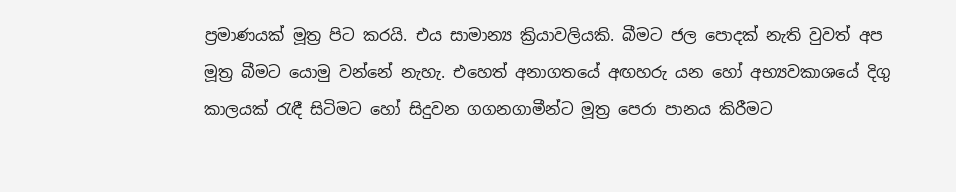ප්‍රමාණයක් මූත්‍ර පිට කරයි. එය සාමාන්‍ය ක්‍රියාවලියකි. බීමට ජල පොදක් නැති වුවත් අප මූත්‍ර බීමට යොමු වන්නේ නැහැ. එහෙත් අනාගතයේ අඟහරු යන හෝ අභ්‍යවකාශයේ දිගු කාලයක් රැඳී සිටිමට හෝ සිදුවන ගගනගාමීන්ට මූත්‍ර පෙරා පානය කිරීමට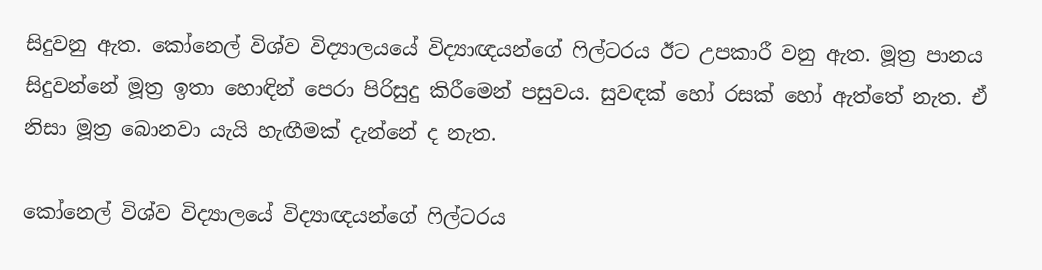සිදුවනු ඇත. කෝනෙල් විශ්ව විද්‍යාලයයේ විද්‍යාඥයන්ගේ ෆිල්ටරය ඊට උපකාරී වනු ඇත. මූත්‍ර පානය සිදුවන්නේ මූත්‍ර ඉතා හොඳින් පෙරා පිරිසුදු කිරීමෙන් පසුවය. සුවඳක් හෝ රසක් හෝ ඇත්තේ නැත. ඒ නිසා මූත්‍ර බොනවා යැයි හැඟීමක් දැන්නේ ද නැත.

කෝනෙල් විශ්ව විද්‍යාලයේ විද්‍යාඥයන්ගේ ෆිල්ටරය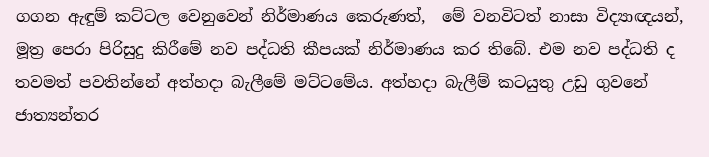ගගන ඇඳුම් කට්ටල වෙනුවෙන් නිර්මාණය කෙරුණත්,  මේ වනවිටත් නාසා විද්‍යාඥයන්, මූත්‍ර පෙරා පිරිසුදු කිරීමේ නව පද්ධති කීපයක් නිර්මාණය කර තිබේ. එම නව පද්ධති ද තවමත් පවතින්නේ අත්හදා බැලීමේ මට්ටමේය. අත්හදා බැලීම් කටයුතු උඩු ගුවනේ ජාත්‍යන්තර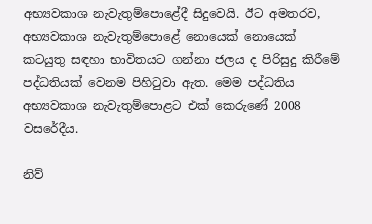අභ්‍යවකාශ නැවැතුම්පොළේදී සිදුවෙයි. ඊට අමතරව, අභ්‍යවකාශ නැවැතුම්පොළේ නොයෙක් නොයෙක් කටයුතු සඳහා භාවිතයට ගන්නා ජලය ද පිරිසුදු කිරීමේ පද්ධතියක් වෙනම පිහිටුවා ඇත. මෙම පද්ධතිය අභ්‍යවකාශ නැවැතුම්පොළට එක් කෙරුණේ 2008 වසරේදීය.

නිව්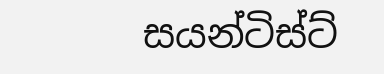සයන්ටිස්ට්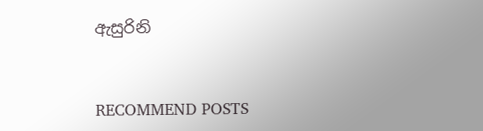ඇසුරිනි


RECOMMEND POSTS